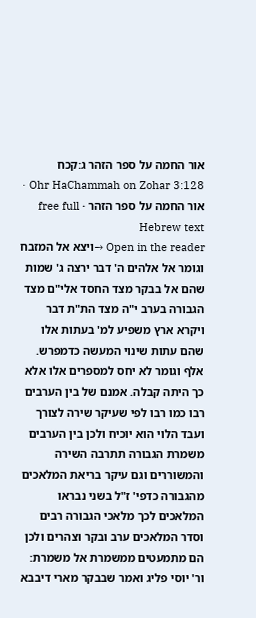אור החמה על ספר הזהר ג:קכח
Ohr HaChammah on Zohar 3:128 · אור החמה על ספר הזהר · free full Hebrew text
Open in the reader →ויצא אל המזבח וגומר אל אלהים ה' דבר ירצה ג' שמות שהם אל בבקר מצד החסד אלי"ם מצד הגבורה בערב י"ה מצד הת"ת דבר ויקרא ארץ משפיע למ' בעתות אלו שהם עתות שינוי המעשה כדמפרש.
אלף וגומר לא יחס למספרים אלו אלא כך היתה קבלה. אמנם של בין הערבים רבו כמו רבו לפי שעיקר שירה לצורך ועבד הלוי הוא יוכיח ולכן בין הערבים משמרת הגבורה תתרבה השירה והמשוררים וגם עיקר בריאת המלאכים מהגבורה כדפי' ז"ל בשני נבראו המלאכים לכך מלאכי הגבורה רבים וסדר המלאכים ערב ובקר וצהרים ולכן הם מתמעטים ממשמרת אל משמרת:
ור' יוסי פליג ואמר שבבקר מארי דיבבא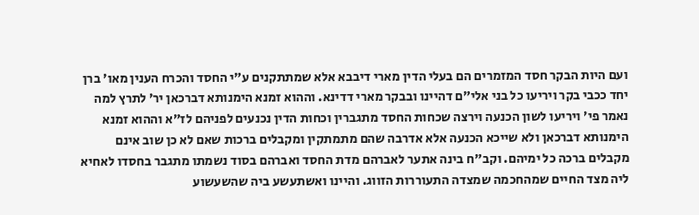ועם היות הבקר חסד המזמרים הם בעלי הדין מארי דיבבא אלא שמתתקנים ע"י החסד והכרח הענין מאו' ברן יחד ככבי בקר ויריעו כל בני אלי"ם דהיינו ובבקר מארי דדינא. וההוא זמנא הימנותא דברכאן יר' לתרץ למה נאמר פי' ויריעו לשון הכנעה וירצה שכחות החסד מתגברין וכחות הדין נכנעים לפניהם לז"א וההוא זמנא הימנותא דברכאן ולא שייכא הכנעה אלא אדרבה שהם מתמתקין ומקבלים ברכות שאם לא כן שוב אינם מקבלים ברכה כל ימיהם. וקב"ח בינה אתער לאברהם מדת החסד ואברהם בסוד נשמתו מתגבר בחסדו לאחיא ליה מצד החיים שמהחכמה שמצדה התעוררות הזווג. והיינו ואשתעשע ביה שהשעשוע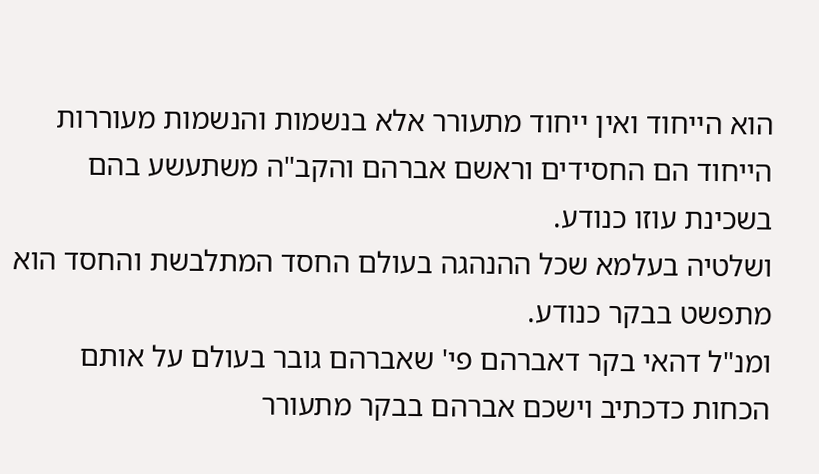הוא הייחוד ואין ייחוד מתעורר אלא בנשמות והנשמות מעוררות הייחוד הם החסידים וראשם אברהם והקב"ה משתעשע בהם בשכינת עוזו כנודע.
ושלטיה בעלמא שכל ההנהגה בעולם החסד המתלבשת והחסד הוא מתפשט בבקר כנודע.
ומנ"ל דהאי בקר דאברהם פי' שאברהם גובר בעולם על אותם הכחות כדכתיב וישכם אברהם בבקר מתעורר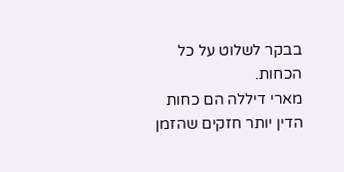בבקר לשלוט על כל הכחות.
מארי דיללה הם כחות הדין יותר חזקים שהזמן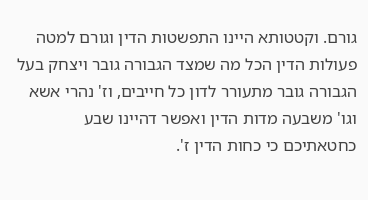גורם. וקטטותא היינו התפשטות הדין וגורם למטה פעולות הדין הכל מה שמצד הגבורה גובר ויצחק בעל הגבורה גובר מתעורר לדון כל חייבים, וז' נהרי אשא וגו' משבעה מדות הדין ואפשר דהיינו שבע כחטאתיכם כי כחות הדין ז'.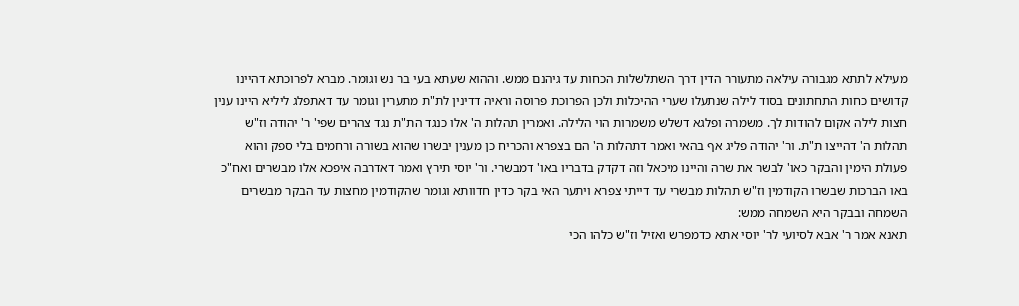מעילא לתתא מגבורה עילאה מתעורר הדין דרך השתלשלות הכחות עד גיהנם ממש. וההוא שעתא בעי בר נש וגומר. מברא לפרוכתא דהיינו קדושים כחות התחתונים בסוד לילה שנתעלו שערי ההיכלות ולכן הפרוכת פרוסה וראיה דדינין לת"ת מתערין וגומר עד דאתפלג ליליא היינו ענין חצות לילה אקום להודות לך. משמרה ופלגא דשלש משמרות הוי הלילה. ואמרין תהלות ה' אלו כנגד הת"ת נגד צהרים שפי' ר' יהודה וז"ש תהלות ה' דהייצו ת"ת. ור' יהודה פליג אף בהאי ואמר דתהלות ה' הם בצפרא והכריח כן מענין יבשרו שהוא בשורה ורחמים בלי ספק והוא פעולת הימין והבקר כאו' לבשר את שרה והיינו מיכאל וזה דקדק בדבריו באו' דמבשרי. ור' יוסי תירץ ואמר דאדרבה איפכא אלו מבשרים ואח"כ באו הברכות שבשרו הקודמין וז"ש תהלות מבשרי עד דייתי צפרא ויתער האי בקר כדין חדוותא וגומר שהקודמין מחצות עד הבקר מבשרים השמחה ובבקר היא השמחה ממש:
תאנא אמר ר' אבא לסיועי לר' יוסי אתא כדמפרש ואזיל וז"ש כלהו הכי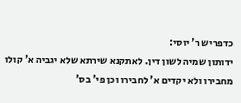כדפריש ר' יוסי:
ידותון שמיה לשון דין. לאתקנא שירתא שלא יגביה א' קולו מחבירו ולא יקדים א' לחבירו וכן פי' בס'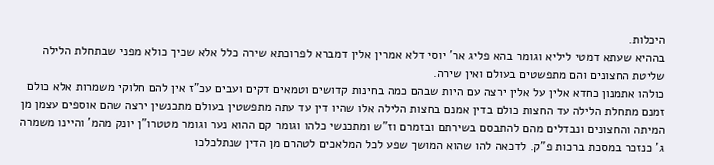היכלות.
בההיא שעתא דמטי ליליא וגומר בהא פליג אר' יוסי דלא אמרין אלין דמברא לפרוכתא שירה כלל אלא שכיך כולא מפני שבתחלת הלילה שליטת החצונים והם מתפשטים בעולם ואין שירה.
כולהו אתמנון כחדא אלין על אלין ירצה עם היות שבהם כמה בחינות קדושים וטמאים דקים ועבים עכ"ז אין להם חלוקי משמרות אלא כולם זמנם מתחלת הלילה עד החצות כולם בדין אמנם בחצות הלילה אלו שהיו דין עד עתה מתפשטין בעולם מתכנשין ירצה שהם אוספים עצמן מן המיתה והחצונים ונבדלים מהם להתבסם בשירתם ובזמרם וז"ש ומתכנשי כלהו וגומר קם ההוא נער וגומר מטטרו"ן יונק מהמ' והיינו משמרה ג' כנזכר במסכת ברכות פ"ק. לדכאה להו שהוא המושך שפע לכל המלאכים לטהרם מן הדין שנתלכלכו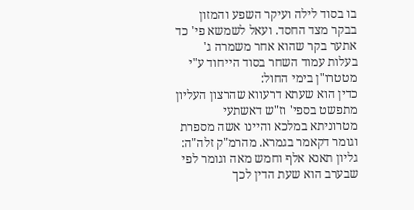בו בסוד לילה ועיקר השפע והמזון בבקר מצד החסד. ועאל לשמשא פי' כד אתער בקר שהוא אחר משמרה ג' בעלות עמוד השחר בסוד הייחוד ע"י מטטרו"ן בימי החול:
כדין הוא שעתא דרעווא שהרצון העליון מתפשט בספי' וז"ש דאשתעי מטרוניתא במלכא והיינו אשה מספרת וגומר דקאמר בגמרא. מהרמ"ק זלה"ה:
גליון תאנא אלף וחמש מאה וגומר לפי שבערב הוא שעת הדין לכך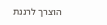הוצרך לרננת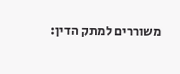משוררים למתק הדין: